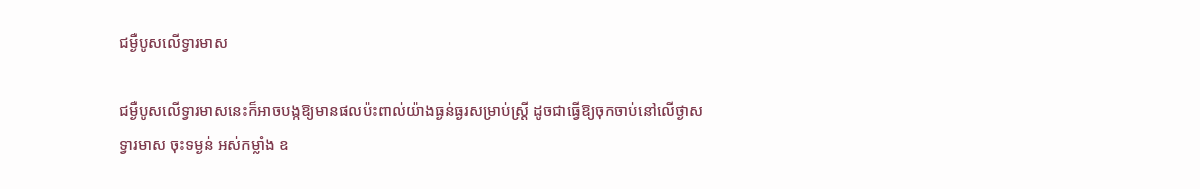ជម្ងឺបូសលើទ្វារមាស

ជម្ងឺបូសលើទ្វារមាសនេះក៏អាចបង្កឱ្យមានផលប៉ះពាល់យ៉ាងធ្ងន់ធ្ងរសម្រាប់ស្ដ្រី ដូចជាធ្វើឱ្យចុកចាប់នៅលើថ្ងាសទ្វារមាស ចុះទម្ងន់ អស់កម្លាំង ឧ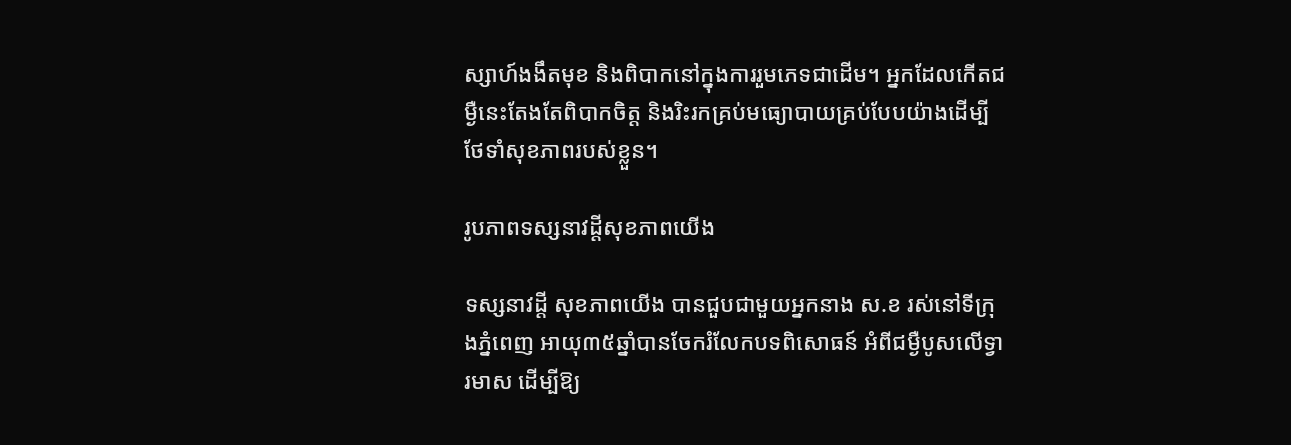ស្សាហ៍ងងឹតមុខ និងពិបាកនៅក្នុងការរួមភេទជាដើម។ អ្នកដែលកើតជម្ងឺនេះតែងតែពិបាកចិត្ដ និងរិះរកគ្រប់មធ្យោបាយគ្រប់បែបយ៉ាងដើម្បីថែទាំសុខភាពរបស់ខ្លួន។

រូបភាពទស្សនាវដ្តីសុខភាពយើង

ទស្សនាវដ្ដី សុខភាពយើង បានជួបជាមួយអ្នកនាង ស.ខ រស់នៅទីក្រុងភ្នំពេញ អាយុ៣៥ឆ្នាំបានចែករំលែកបទពិសោធន៍ អំពីជម្ងឺបូសលើទ្វារមាស ដើម្បីឱ្យ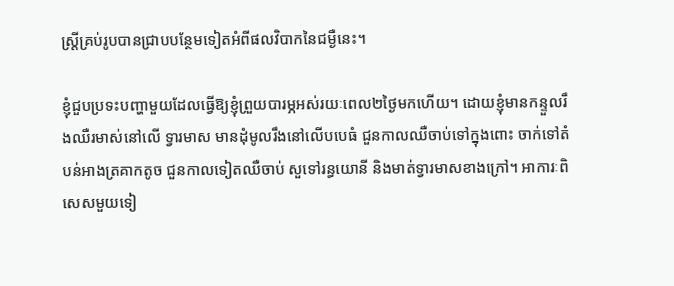ស្ដ្រីគ្រប់រូបបានជ្រាបបន្ថែមទៀតអំពីផលវិបាកនៃជម្ងឺនេះ។

ខ្ញុំជួបប្រទះបញ្ហាមួយដែលធ្វើឱ្យខ្ញុំព្រួយបារម្ភអស់រយៈពេល២ថ្ងៃមកហើយ។ ដោយខ្ញុំមានកន្ទួលរឹងឈឺរមាស់នៅលើ ទ្វារមាស មានដុំមូលរឹងនៅលើបបេធំ ជួនកាលឈឺចាប់ទៅក្នុងពោះ ចាក់ទៅតំបន់អាងត្រគាកតូច ជួនកាលទៀតឈឺចាប់ សួទៅរន្ធយោនី និងមាត់ទ្វារមាសខាងក្រៅ។ អាការៈពិសេសមួយទៀ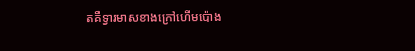តគឺទ្វារមាសខាងក្រៅហើមប៉ោង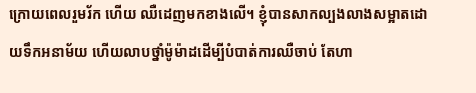ក្រោយពេលរួមរ័ក ហើយ ឈឺដេញមកខាងលើ។ ខ្ញុំបានសាកល្បងលាងសម្អាតដោយទឹកអនាម័យ ហើយលាបថ្នាំម៉ូម៉ាដដើម្បីបំបាត់ការឈឺចាប់ តែហា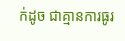ក់ដូច ជាគ្មានការធូរ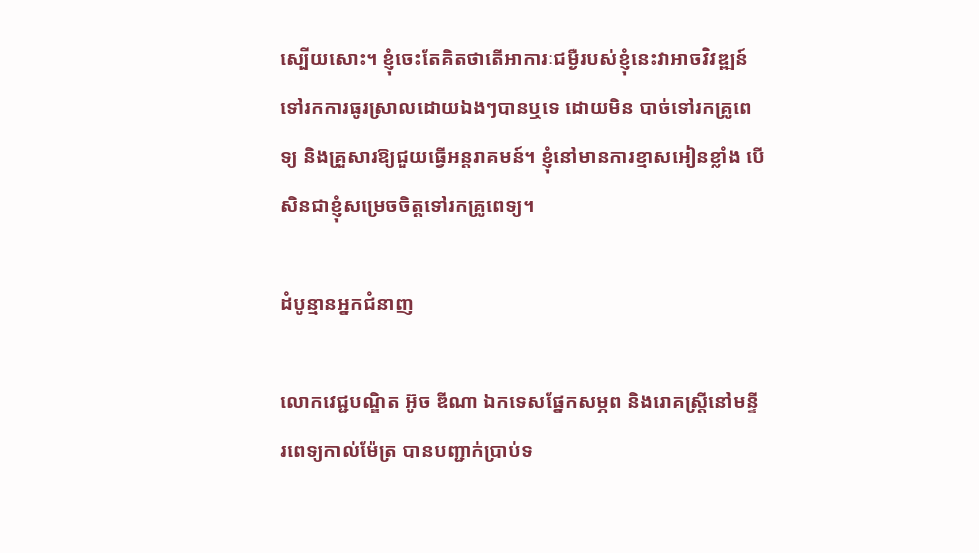ស្បើយសោះ។ ខ្ញុំចេះតែគិតថាតើអាការៈជម្ងឺរបស់ខ្ញុំនេះវាអាចវិវឌ្ឍន៍ទៅរកការធូរស្រាលដោយឯងៗបានឬទេ ដោយមិន បាច់ទៅរកគ្រូពេទ្យ និងគ្រួសារឱ្យជួយធ្វើអន្ដរាគមន៍។ ខ្ញុំនៅមានការខ្មាសអៀនខ្លាំង បើសិនជាខ្ញុំសម្រេចចិត្ដទៅរកគ្រូពេទ្យ។

ដំបូន្មានអ្នកជំនាញ

លោកវេជ្ជបណ្ឌិត អ៊ូច ឌីណា ឯកទេសផ្នែកសម្ភព និងរោគស្ដ្រីនៅមន្ទីរពេទ្យកាល់ម៉ែត្រ បានបញ្ជាក់ប្រាប់ទ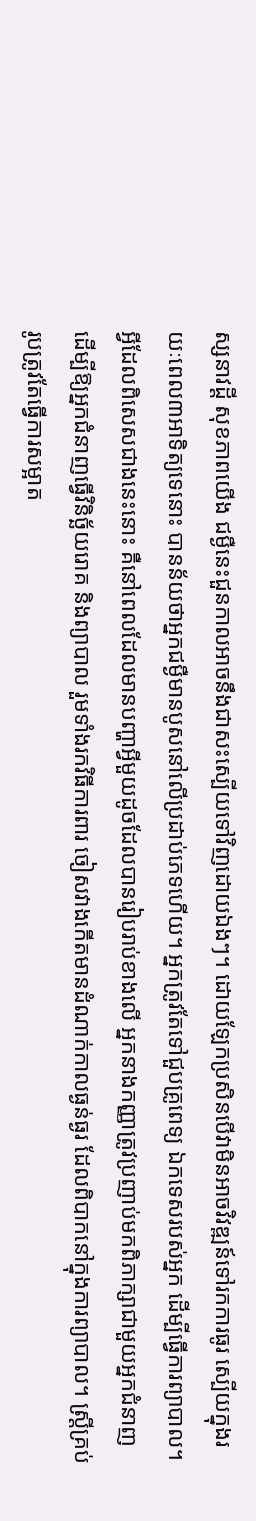ស្សនាវដ្ដី សុខភាពយើង ជម្ងឺនេះជួនកាលអាចនឹងជាសះស្បើយទៅវិញដោយឯងៗ។ ដោយឡែកប្រសិនបើវាមិនអាចវិវឌ្ឍន៍ទៅរកការធូរ ស្បើយក្នុងរយៈពេល៣អាទិត្យទេនោះ បានន័យថាអ្នកជម្ងឺមានបូសនៅលើប្រដាប់ភេទហើយ។ អ្នកត្រូវតែទៅជួបគ្រូពេទ្យ ឯកទេសរបស់អ្នក ដើម្បីធ្វើការព្យាបាល។ អ្វីដែលពិសេសជាងនេះនោះ គឺនៅពេលដែលមានបញ្ហាអ្វីមួយដូចដែលបានរៀបរាប់ខាងលើ អ្នកនាងកញ្ញាត្រូវប្រញាប់មកពិភាក្សាជាមួយអ្នកជំនាញ ដើម្បីឱ្យអ្នកជំនាញធ្វើវិនិច្ឆ័យរោគ និងព្យាបាល រួមទាំងរកវិធីការពារ ចៀសវាងកើតមានដំណាក់កាលធ្ងន់ធ្ងរ ដែលពិបាកនៅក្នុងការព្យាបាល។ ស្ដ្រីគ្រប់រូបត្រូវតែធ្វើការសម្អាត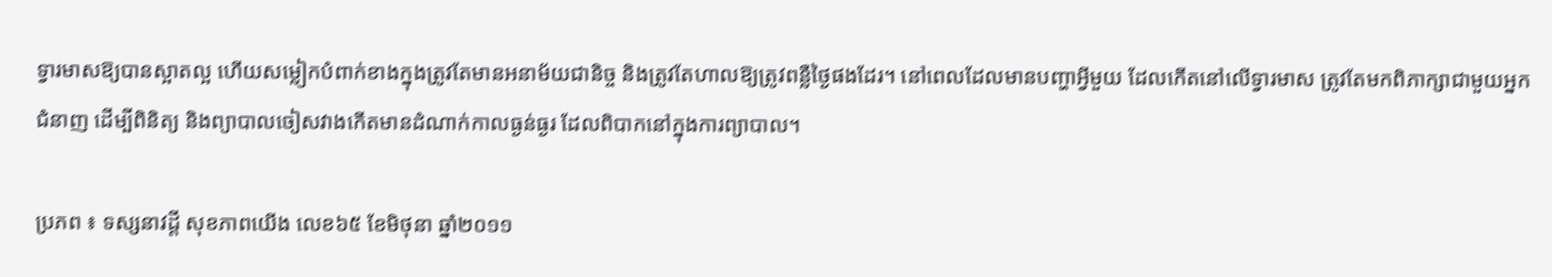ទ្វារមាសឱ្យបានស្អាតល្អ ហើយសម្លៀកបំពាក់ខាងក្នុងត្រូវតែមានអនាម័យជានិច្ច និងត្រូវតែហាលឱ្យត្រូវពន្លឺថ្ងៃផងដែរ។ នៅពេលដែលមានបញ្ហាអ្វីមួយ ដែលកើតនៅលើទ្វារមាស ត្រូវតែមកពិភាក្សាជាមួយអ្នកជំនាញ ដើម្បីពិនិត្យ និងព្យាបាលចៀសវាងកើតមានដំណាក់កាលធ្ងន់ធ្ងរ ដែលពិបាកនៅក្នុងការព្យាបាល។

ប្រភព ៖ ទស្សនាវដ្តី សុខភាពយើង លេខ៦៥ ខែមិថុនា ឆ្នាំ២០១១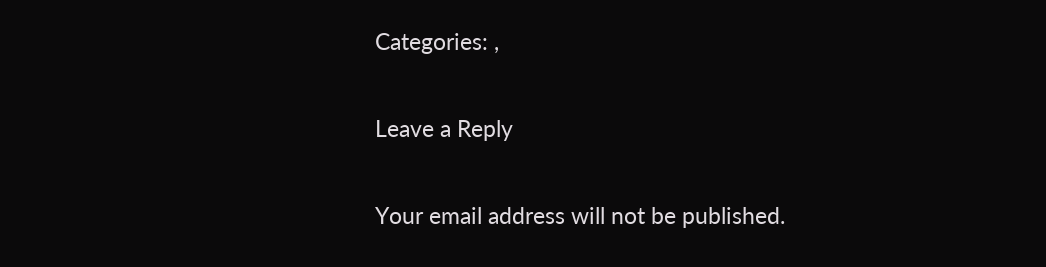Categories: ,

Leave a Reply

Your email address will not be published.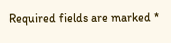Required fields are marked *